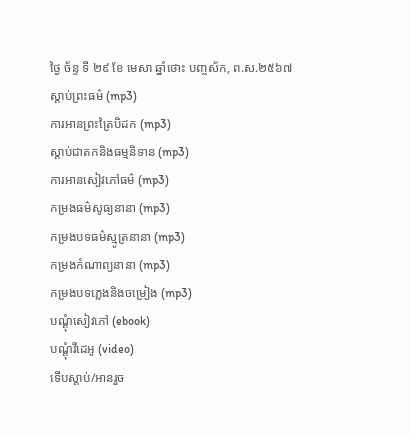ថ្ងៃ ច័ន្ទ ទី ២៩ ខែ មេសា ឆ្នាំថោះ បញ្ចស័ក, ព.ស.២៥៦៧
ស្តាប់ព្រះធម៌ (mp3)
ការអានព្រះត្រៃបិដក (mp3)
ស្តាប់ជាតកនិងធម្មនិទាន (mp3)
ការអានសៀវភៅធម៌ (mp3)
កម្រងធម៌សូធ្យនានា (mp3)
កម្រងបទធម៌ស្មូត្រនានា (mp3)
កម្រងកំណាព្យនានា (mp3)
កម្រងបទភ្លេងនិងចម្រៀង (mp3)
បណ្តុំសៀវភៅ (ebook)
បណ្តុំវីដេអូ (video)
ទើបស្តាប់/អានរួច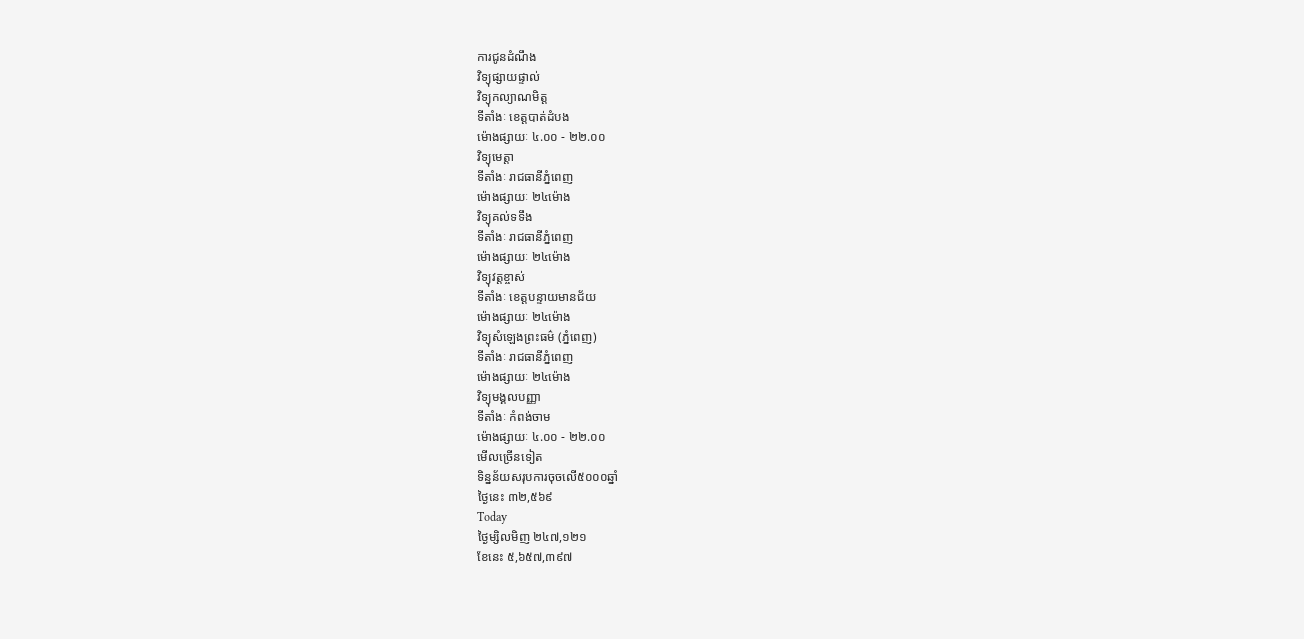ការជូនដំណឹង
វិទ្យុផ្សាយផ្ទាល់
វិទ្យុកល្យាណមិត្ត
ទីតាំងៈ ខេត្តបាត់ដំបង
ម៉ោងផ្សាយៈ ៤.០០ - ២២.០០
វិទ្យុមេត្តា
ទីតាំងៈ រាជធានីភ្នំពេញ
ម៉ោងផ្សាយៈ ២៤ម៉ោង
វិទ្យុគល់ទទឹង
ទីតាំងៈ រាជធានីភ្នំពេញ
ម៉ោងផ្សាយៈ ២៤ម៉ោង
វិទ្យុវត្តខ្ចាស់
ទីតាំងៈ ខេត្តបន្ទាយមានជ័យ
ម៉ោងផ្សាយៈ ២៤ម៉ោង
វិទ្យុសំឡេងព្រះធម៌ (ភ្នំពេញ)
ទីតាំងៈ រាជធានីភ្នំពេញ
ម៉ោងផ្សាយៈ ២៤ម៉ោង
វិទ្យុមង្គលបញ្ញា
ទីតាំងៈ កំពង់ចាម
ម៉ោងផ្សាយៈ ៤.០០ - ២២.០០
មើលច្រើនទៀត
ទិន្នន័យសរុបការចុចលើ៥០០០ឆ្នាំ
ថ្ងៃនេះ ៣២,៥៦៩
Today
ថ្ងៃម្សិលមិញ ២៤៧,១២១
ខែនេះ ៥,៦៥៧,៣៩៧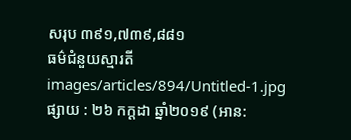សរុប ៣៩១,៧៣៩,៨៨១
ធម៌ជំនួយស្មារតី
images/articles/894/Untitled-1.jpg
ផ្សាយ : ២៦ កក្តដា ឆ្នាំ២០១៩ (អាន: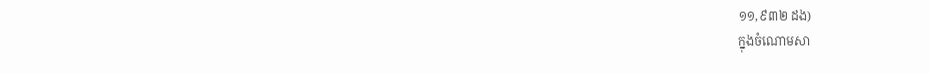១១,៩៣២ ដង)
ក្នុងចំណោមសា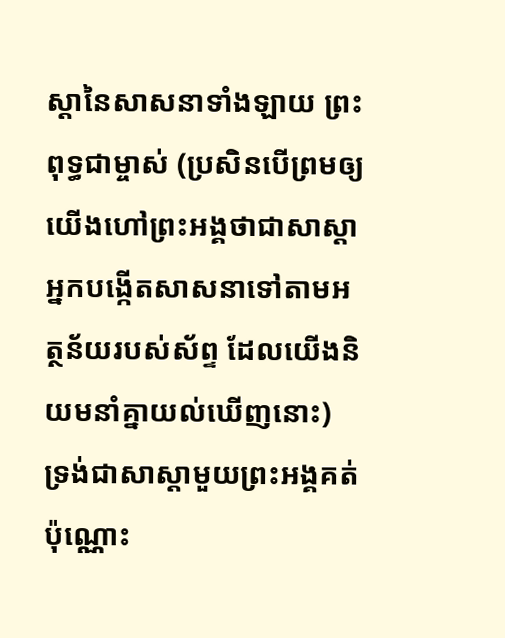ស្តានៃសាសនាទាំងឡាយ ព្រះពុទ្ធជាម្ចាស់ (ប្រសិនបើព្រមឲ្យយើងហៅព្រះអង្គថាជាសាស្តា អ្នកបង្កើតសាសនាទៅតាមអត្ថន័យរបស់ស័ព្ទ ដែលយើងនិយមនាំគ្នាយល់ឃើញនោះ) ទ្រង់ជាសាស្តាមួយព្រះអង្គគត់ប៉ុណ្ណោះ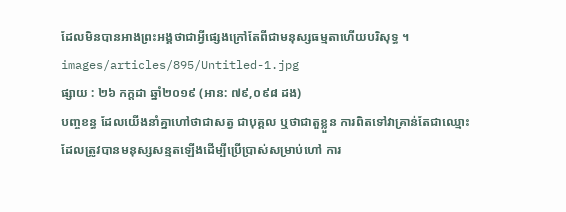ដែលមិនបានអាងព្រះអង្គថាជាអ្វីផ្សេងក្រៅតែពីជាមនុស្សធម្មតាហើយបរិសុទ្ធ ។
images/articles/895/Untitled-1.jpg
ផ្សាយ : ២៦ កក្តដា ឆ្នាំ២០១៩ (អាន: ៧៩,០៩៨ ដង)
បញ្ចខន្ធ ដែលយើងនាំគ្នាហៅថាជាសត្វ ជាបុគ្គល ឬថាជាតួខ្លួន ការពិតទៅវាគ្រាន់តែជាឈ្មោះ ដែលត្រូវបានមនុស្សសន្មតឡើងដើម្បីប្រើប្រាស់សម្រាប់ហៅ ការ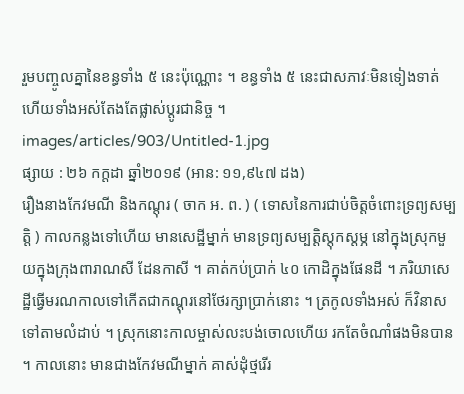រួមបញ្ចូលគ្នានៃខន្ធទាំង ៥ នេះប៉ុណ្ណោះ ។ ខន្ធទាំង ៥ នេះជាសភាវៈមិនទៀងទាត់ ហើយទាំងអស់តែងតែផ្លាស់ប្តូរជានិច្ច ។
images/articles/903/Untitled-1.jpg
ផ្សាយ : ២៦ កក្តដា ឆ្នាំ២០១៩ (អាន: ១១,៩៤៧ ដង)
រឿងនាងកែវមណី និងកណ្តុរ ( ចាក អ. ព. ) ( ទោសនៃការជាប់ចិត្តចំពោះទ្រព្យសម្បត្តិ ) កាលកន្លងទៅហើយ មានសេដ្ឋីម្នាក់ មានទ្រព្យសម្បត្តិស្តុកស្តម្ភ នៅក្នុងស្រុកមួយក្នុងក្រុងពារាណសី ដែនកាសី ។ គាត់កប់ប្រាក់ ៤០ កោដិក្នុងផែនដី ។ ភរិយាសេដ្ឋីធ្វើមរណកាលទៅកើតជាកណ្តុរនៅថែរក្សាប្រាក់នោះ ។ ត្រកូលទាំងអស់ ក៏វិនាសទៅតាមលំដាប់ ។ ស្រុកនោះកាលម្ចាស់លះបង់ចោលហើយ រកតែចំណាំផងមិនបាន ។ កាលនោះ មានជាងកែវមណីម្នាក់ គាស់ដុំថ្មរើរ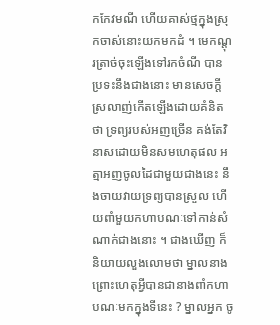កកែវមណី ហើយគាស់ថ្មក្នុងស្រុកចាស់នោះយកមកដំ ។ មេកណ្តុរត្រាច់ចុះឡើងទៅរកចំណី បានប្រទះនឹងជាងនោះ មានសេចក្តីស្រលាញ់កើតឡើងដោយគំនិតថា ទ្រព្យរបស់អញច្រើន គង់តែវិនាសដោយមិនសមហេតុផល អត្មាអញចូលដៃជាមួយជាងនេះ នឹងចាយវាយទ្រព្យបានស្រួល ហើយពាំមួយកហាបណៈទៅកាន់សំណាក់ជាងនោះ ។ ជាងឃើញ ក៏និយាយលួងលោមថា ម្នាលនាងព្រោះហេតុអ្វីបានជានាងពាំកហាបណៈមកក្នុងទីនេះ ? ម្នាលអ្នក ចូ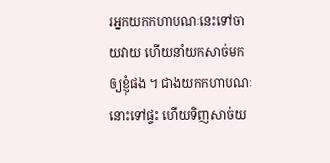រអ្នកយកកហាបណៈនេះទៅចាយវាយ ហើយនាំយកសាច់មកឲ្យខ្ញុំផង ។ ជាងយកកហាបណៈនោះទៅផ្ទះ ហើយទិញសាច់យ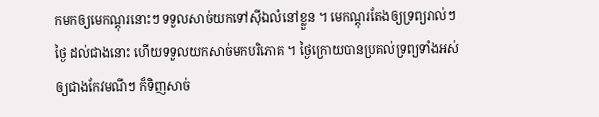កមកឲ្យមេកណ្តុរនោះៗ ទទួលសាច់យកទៅស៊ីឯលំនៅខ្លួន ។ មេកណ្តុរតែងឲ្យទ្រព្យរាល់ៗថ្ងៃ ដល់ជាងនោះ ហើយទទួលយកសាច់មកបរិភោគ ។ ថ្ងៃក្រោយបានប្រគល់ទ្រព្យទាំងអស់ឲ្យជាងកែវមណីៗ ក៏ទិញសាច់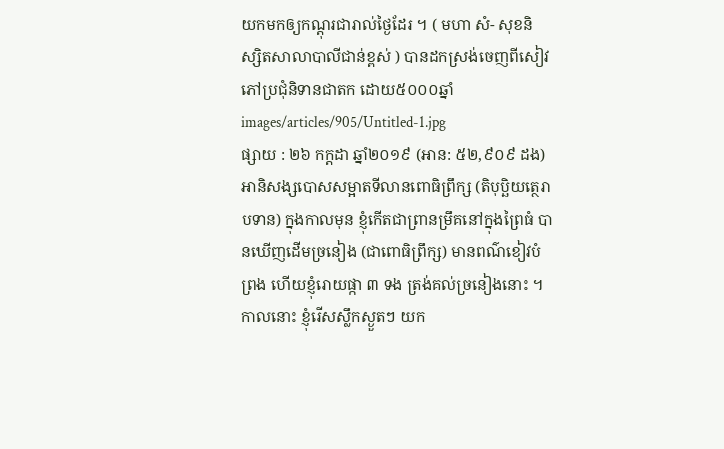យកមកឲ្យកណ្តុរជារាល់ថ្ងៃដែរ ។ ( មហា សំ- សុខនិស្សិតសាលាបាលីជាន់ខ្ពស់ ) បានដកស្រង់ចេញពីសៀវភៅប្រជុំនិទានជាតក ដោយ៥០០០ឆ្នាំ
images/articles/905/Untitled-1.jpg
ផ្សាយ : ២៦ កក្តដា ឆ្នាំ២០១៩ (អាន: ៥២,៩០៩ ដង)
អានិសង្សបោសសម្អាតទីលានពោធិព្រឹក្ស (តិបុប្ឆិយត្ថេរាបទាន) ក្នុងកាលមុន ខ្ញុំកើតជាព្រានម្រឹគនៅក្នុងព្រៃធំ បានឃើញដើមច្រនៀង (ជាពោធិព្រឹក្ស) មានពណ៌ខៀវបំព្រង ហើយខ្ញុំរោយផ្កា ៣ ទង ត្រង់គល់ច្រនៀងនោះ ។ កាលនោះ ខ្ញុំរើសស្លឹកស្ងួតៗ យក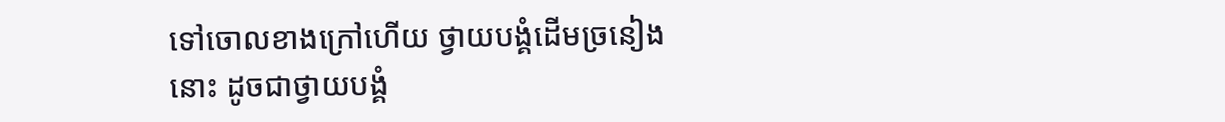ទៅចោលខាងក្រៅហើយ ថ្វាយបង្គំដើមច្រនៀងនោះ ដូចជាថ្វាយបង្គំ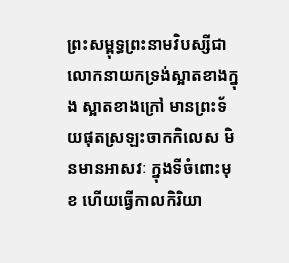ព្រះសម្ពុទ្ធព្រះនាមវិបស្សីជាលោកនាយកទ្រង់ស្អាតខាងក្នុង ស្អាតខាងក្រៅ មានព្រះទ័យផុតស្រឡះចាកកិលេស មិនមានអាសវៈ ក្នុងទីចំពោះមុខ ហើយធ្វើកាលកិរិយា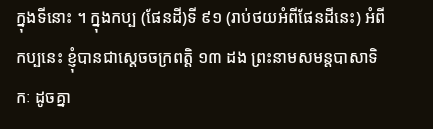ក្នុងទីនោះ ។ ក្នុងកប្ប (ផែនដី)ទី ៩១ (រាប់ថយអំពីផែនដីនេះ) អំពីកប្បនេះ ខ្ញុំបានជាស្តេចចក្រពត្តិ ១៣ ដង ព្រះនាមសមន្តបាសាទិកៈ ដូចគ្នា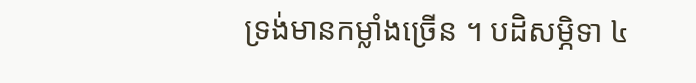ទ្រង់មានកម្លាំងច្រើន ។ បដិសម្ភិទា ៤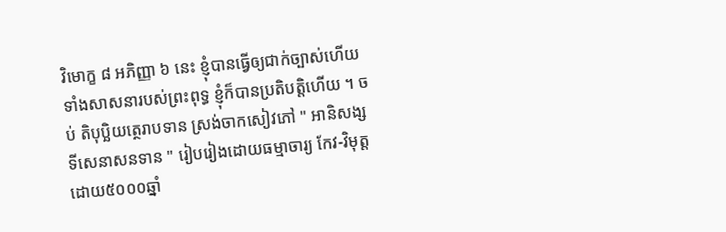វិមោក្ខ ៨ អភិញ្ញា ៦ នេះ ខ្ញុំបានធ្វើឲ្យជាក់ច្បាស់ហើយ ទាំងសាសនារបស់ព្រះពុទ្ធ ខ្ញុំក៏បានប្រតិបត្តិហើយ ។ ចប់ តិបុប្ឆិយត្ថេរាបទាន ស្រង់ចាកសៀវភៅ " អានិសង្សទីសេនាសនទាន " រៀបរៀងដោយធម្មាចារ្យ កែវ-វិមុត្ត ដោយ៥០០០ឆ្នាំ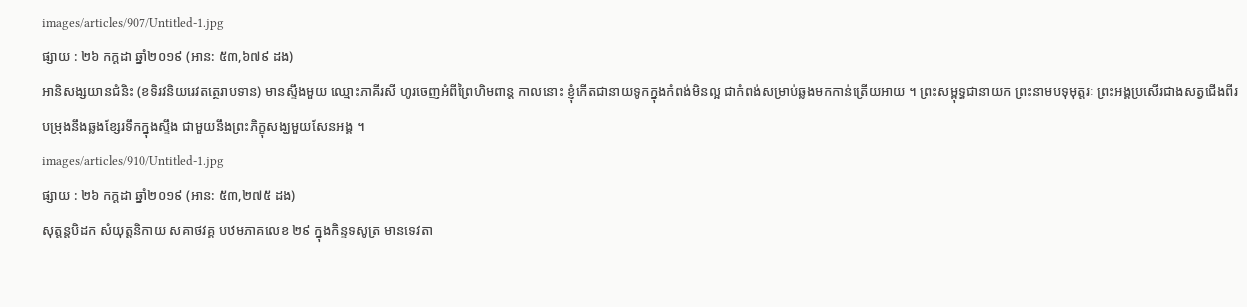images/articles/907/Untitled-1.jpg
ផ្សាយ : ២៦ កក្តដា ឆ្នាំ២០១៩ (អាន: ៥៣,៦៧៩ ដង)
អានិសង្សយានជំនិះ (ខទិរវនិយរេវតត្ថេរាបទាន) មានស្ទឹងមួយ ឈ្មោះភាគីរសី ហូរចេញអំពីព្រៃហិមពាន្ត កាលនោះ ខ្ញុំកើតជានាយទូកក្នុងកំពង់មិនល្អ ជាកំពង់សម្រាប់ឆ្លងមកកាន់ត្រើយអាយ ។ ព្រះសម្ពុទ្ធជានាយក ព្រះនាមបទុមុត្តរៈ ព្រះអង្គប្រសើរជាងសត្វជើងពីរ បម្រុងនឹងឆ្លងខ្សែរទឹកក្នុងស្ទឹង ជាមួយនឹងព្រះភិក្ខុសង្ឃមួយសែនអង្គ ។
images/articles/910/Untitled-1.jpg
ផ្សាយ : ២៦ កក្តដា ឆ្នាំ២០១៩ (អាន: ៥៣,២៧៥ ដង)
សុត្តន្តបិដក សំយុត្តនិកាយ សគាថវគ្គ បឋមភាគលេខ ២៩ ក្នុងកិន្ទទសូត្រ មានទេវតា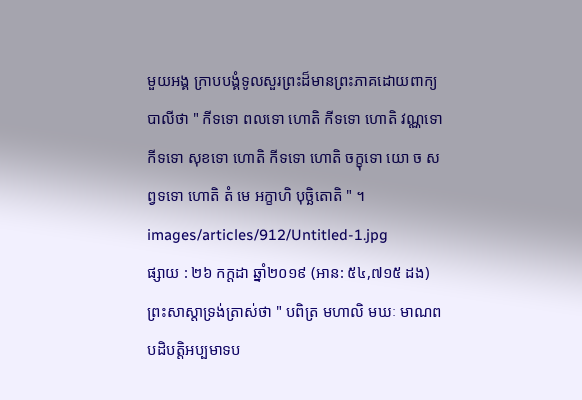មួយអង្គ ក្រាបបង្គំទូលសួរព្រះដ៏មានព្រះភាគដោយពាក្យបាលីថា " កីទទោ ពលទោ ហោតិ កីទទោ ហោតិ វណ្ណទោ កីទទោ សុខទោ ហោតិ កីទទោ ហោតិ ចក្ខុទោ យោ ច សព្វទទោ ហោតិ តំ មេ អក្ខាហិ បុច្ឆិតោតិ " ។
images/articles/912/Untitled-1.jpg
ផ្សាយ : ២៦ កក្តដា ឆ្នាំ២០១៩ (អាន: ៥៤,៧១៥ ដង)
ព្រះសាស្តាទ្រង់ត្រាស់ថា " បពិត្រ មហាលិ មឃៈ មាណពបដិបត្តិអប្បមាទប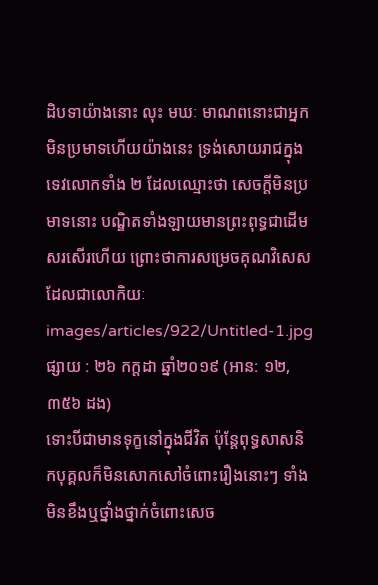ដិបទាយ៉ាងនោះ លុះ មឃៈ មាណពនោះជាអ្នកមិនប្រមាទហើយយ៉ាងនេះ ទ្រង់សោយរាជក្នុងទេវលោកទាំង ២ ដែលឈ្មោះថា សេចក្តីមិនប្រមាទនោះ បណ្ឌិតទាំងឡាយមានព្រះពុទ្ធជាដើម សរសើរហើយ ព្រោះថាការសម្រេចគុណវិសេសដែលជាលោកិយៈ
images/articles/922/Untitled-1.jpg
ផ្សាយ : ២៦ កក្តដា ឆ្នាំ២០១៩ (អាន: ១២,៣៥៦ ដង)
ទោះបីជាមានទុក្ខនៅក្នុងជីវិត ប៉ុន្តែពុទ្ធសាសនិកបុគ្គលក៏មិនសោកសៅចំពោះរឿងនោះៗ ទាំងមិនខឹងឬថ្នាំងថ្នាក់ចំពោះសេច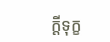ក្តីទុក្ខ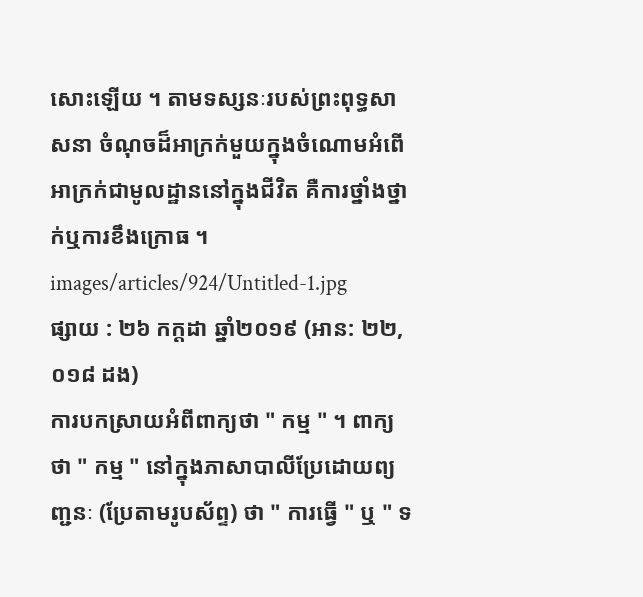សោះឡើយ ។ តាមទស្សនៈរបស់ព្រះពុទ្ធសាសនា ចំណុចដ៏អាក្រក់មួយក្នុងចំណោមអំពើអាក្រក់ជាមូលដ្ឋាននៅក្នុងជីវិត គឺការថ្នាំងថ្នាក់ឬការខឹងក្រោធ ។
images/articles/924/Untitled-1.jpg
ផ្សាយ : ២៦ កក្តដា ឆ្នាំ២០១៩ (អាន: ២២,០១៨ ដង)
ការបកស្រាយអំពីពាក្យថា " កម្ម " ។ ពាក្យថា " កម្ម " នៅក្នុងភាសាបាលីប្រែដោយព្យញ្ជនៈ (ប្រែតាមរូបស័ព្ទ) ថា " ការធ្វើ " ឬ " ទ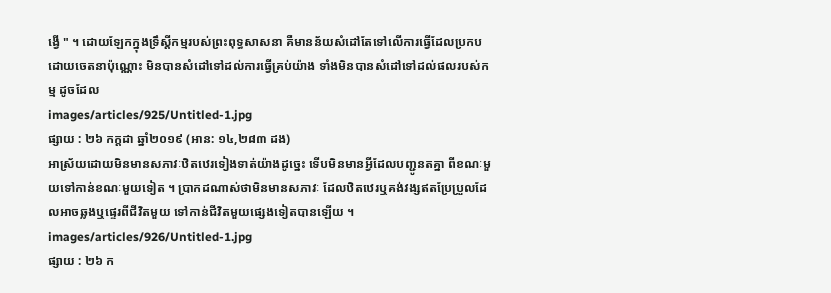ង្វើ " ។ ដោយឡែកក្នុងទ្រឹស្តីកម្មរបស់ព្រះពុទ្ធសាសនា គឺមានន័យសំដៅតែទៅលើការធ្វើដែលប្រកបដោយចេតនាប៉ុណ្ណោះ មិនបានសំដៅទៅដល់ការធ្វើគ្រប់យ៉ាង ទាំងមិនបានសំដៅទៅដល់ផលរបស់កម្ម ដូចដែល
images/articles/925/Untitled-1.jpg
ផ្សាយ : ២៦ កក្តដា ឆ្នាំ២០១៩ (អាន: ១៤,២៨៣ ដង)
អាស្រ័យដោយមិនមានសភាវៈឋិតឋេរទៀងទាត់យ៉ាងដូច្នេះ ទើបមិនមានអ្វីដែលបញ្ជូនតគ្នា ពីខណៈមួយទៅកាន់ខណៈមួយទៀត ។ ប្រាកដណាស់ថាមិនមានសភាវៈ ដែលឋិតឋេរឬគង់វង្សឥតប្រែប្រួលដែលអាចឆ្លងឬផ្ទេរពីជីវិតមួយ ទៅកាន់ជីវិតមួយផ្សេងទៀតបានឡើយ ។
images/articles/926/Untitled-1.jpg
ផ្សាយ : ២៦ ក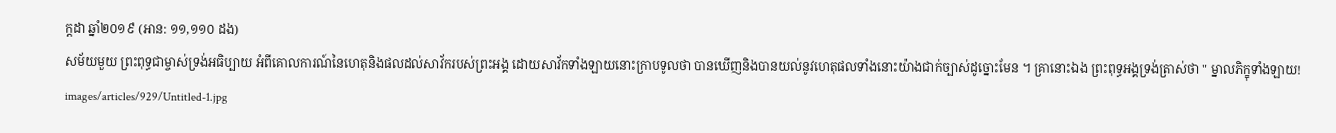ក្តដា ឆ្នាំ២០១៩ (អាន: ១១,១១០ ដង)
សម័យមួយ ព្រះពុទ្ធជាម្ចាស់ទ្រង់អធិប្បាយ អំពីគោលការណ៍នៃហេតុនិងផលដល់សាវ័ករបស់ព្រះអង្គ ដោយសាវ័កទាំងឡាយនោះក្រាបទូលថា បានឃើញនិងបានយល់នូវហេតុផលទាំងនោះយ៉ាងជាក់ច្បាស់ដូច្នោះមែន ។ គ្រានោះឯង ព្រះពុទ្ធអង្គទ្រង់ត្រាស់ថា " ម្នាលភិក្ខុទាំងឡាយ!
images/articles/929/Untitled-1.jpg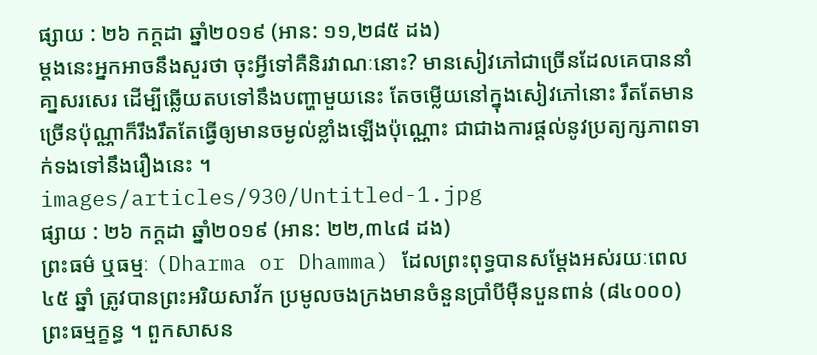ផ្សាយ : ២៦ កក្តដា ឆ្នាំ២០១៩ (អាន: ១១,២៨៥ ដង)
ម្តងនេះអ្នកអាចនឹងសួរថា ចុះអ្វីទៅគឺនិរវាណៈនោះ? មានសៀវភៅជាច្រើនដែលគេបាននាំគា្នសរសេរ ដើម្បីឆ្លើយតបទៅនឹងបញ្ហាមួយនេះ តែចម្លើយនៅក្នុងសៀវភៅនោះ រឹតតែមានច្រើនប៉ុណ្ណាក៏រឹងរឹតតែធ្វើឲ្យមានចម្ងល់ខ្លាំងឡើងប៉ុណ្ណោះ ជាជាងការផ្តល់នូវប្រត្យក្សភាពទាក់ទងទៅនឹងរឿងនេះ ។
images/articles/930/Untitled-1.jpg
ផ្សាយ : ២៦ កក្តដា ឆ្នាំ២០១៩ (អាន: ២២,៣៤៨ ដង)
ព្រះធម៌ ឬធម្មៈ (Dharma or Dhamma) ដែលព្រះពុទ្ធបានសម្តែងអស់រយៈពេល ៤៥ ឆ្នាំ ត្រូវបានព្រះអរិយសាវ័ក ប្រមូលចងក្រងមានចំនួនប្រាំបីម៉ឺនបួនពាន់ (៨៤០០០) ព្រះធម្មក្ខន្ធ ។ ពួកសាសន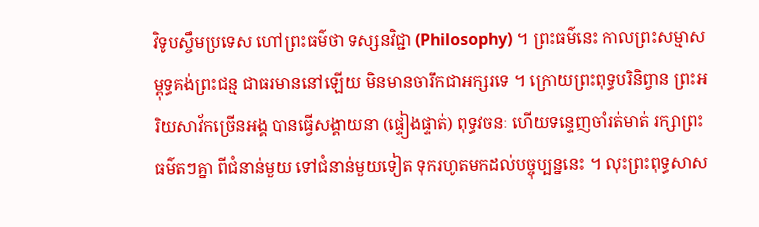វិទូបស្ចឹមប្រទេស ហៅព្រះធម៌ថា ទស្សនវិជ្ជា (Philosophy) ។ ព្រះធម៌នេះ កាលព្រះសម្មាសម្ពុទ្ធគង់ព្រះជន្ម ជាធរមាននៅឡើយ មិនមានចារឹកជាអក្សរទេ ។ ក្រោយព្រះពុទ្ធបរិនិព្វាន ព្រះអរិយសាវ័កច្រើនអង្គ បានធ្វើសង្គាយនា (ផ្ទៀងផ្ទាត់) ពុទ្ធវចនៈ ហើយទន្ទេញចាំរត់មាត់ រក្សាព្រះធម៌តៗគ្នា ពីជំនាន់មួយ ទៅជំនាន់មួយទៀត ទុករហូតមកដល់បច្ចុប្បន្ននេះ ។ លុះព្រះពុទ្ធសាស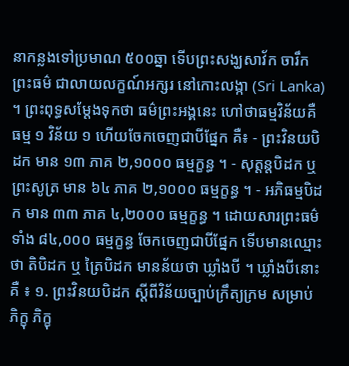នាកន្លងទៅប្រមាណ ៥០០ឆ្នា ទើបព្រះសង្ឃសាវ័ក ចារឹកព្រះធម៌ ជាលាយលក្ខណ៍អក្សរ នៅកោះលង្កា (Sri Lanka) ។ ព្រះពុទ្ធសម្តែងទុកថា ធម៌ព្រះអង្គនេះ ហៅថាធម្មវិន័យគឺ ធម្ម ១ វិន័យ ១ ហើយចែកចេញជាបីផ្នែក គឺ៖ - ព្រះវិនយបិដក មាន ១៣ ភាគ ២,១០០០ ធម្មក្ខន្ធ ។ - សុត្តន្តបិដក ឬ ព្រះសូត្រ មាន ៦៤ ភាគ ២,១០០០ ធម្មក្ខន្ធ ។ - អភិធម្មបិដក មាន ៣៣ ភាគ ៤,២០០០ ធម្មក្ខន្ធ ។ ដោយសារព្រះធម៌ទាំង ៨៤,០០០ ធម្មក្ខន្ធ ចែកចេញជាបីផ្នែក ទើបមានឈ្មោះថា តិបិដក ឬ ត្រៃបិដក មានន័យថា ឃ្លាំងបី ។ ឃ្លាំងបីនោះគឺ ៖ ១. ព្រះវិនយបិដក ស្តីពីវិន័យច្បាប់ក្រឹត្យក្រម សម្រាប់ ភិក្ខុ ភិក្ខុ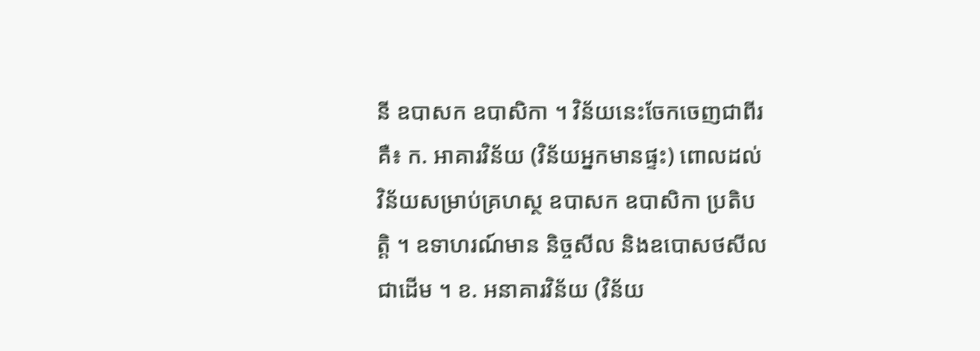នី ឧបាសក ឧបាសិកា ។ វិន័យនេះចែកចេញជាពីរគឺ៖ ក. អាគារវិន័យ (វិន័យអ្នកមានផ្ទះ) ពោលដល់វិន័យសម្រាប់គ្រហស្ថ ឧបាសក ឧបាសិកា ប្រតិបត្តិ ។ ឧទាហរណ៍មាន និច្ចសីល និងឧបោសថសីល ជាដើម ។ ខ. អនាគារវិន័យ (វិន័យ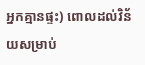អ្នកគ្មានផ្ទះ) ពោលដល់វិន័យសម្រាប់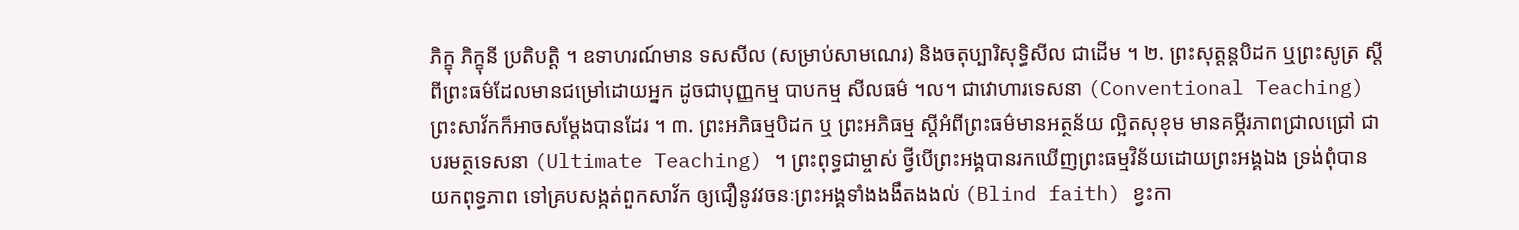ភិក្ខុ ភិក្ខុនី ប្រតិបត្តិ ។ ឧទាហរណ៍មាន ទសសីល (សម្រាប់សាមណេរ) និងចតុប្បារិសុទ្ធិសីល ជាដើម ។ ២. ព្រះសុត្តន្តបិដក ឬព្រះសូត្រ ស្តីពីព្រះធម៌ដែលមានជម្រៅដោយអ្នក ដូចជាបុញ្ញកម្ម បាបកម្ម សីលធម៌ ។ល។ ជាវោហារទេសនា (Conventional Teaching) ព្រះសាវ័កក៏អាចសម្តែងបានដែរ ។ ៣. ព្រះអភិធម្មបិដក ឬ ព្រះអភិធម្ម ស្តីអំពីព្រះធម៌មានអត្ថន័យ ល្អិតសុខុម មានគម្ភីរភាពជ្រាលជ្រៅ ជាបរមត្ថទេសនា (Ultimate Teaching) ។ ព្រះពុទ្ធជាម្ចាស់ ថ្វីបើព្រះអង្គបានរកឃើញព្រះធម្មវិន័យដោយព្រះអង្គឯង ទ្រង់ពុំបានយកពុទ្ធភាព ទៅគ្របសង្កត់ពួកសាវ័ក ឲ្យជឿនូវវចនៈព្រះអង្គទាំងងងឹតងងល់ (Blind faith) ខ្វះកា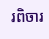រពិចារ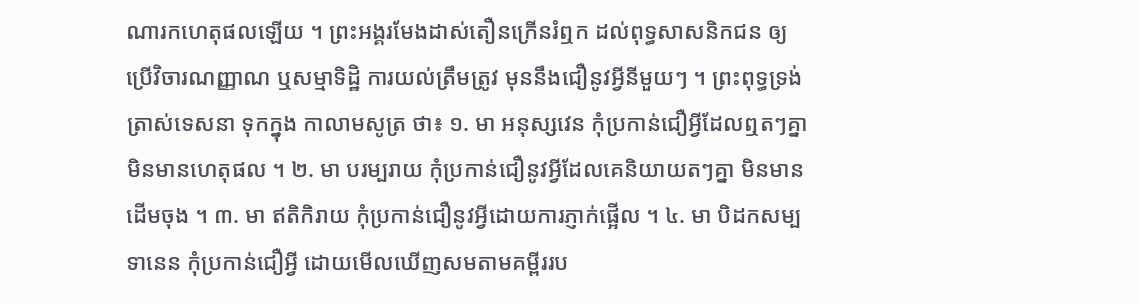ណារកហេតុផលឡើយ ។ ព្រះអង្គរមែងដាស់តឿនក្រើនរំឮក ដល់ពុទ្ធសាសនិកជន ឲ្យប្រើវិចារណញ្ញាណ ឬសម្មាទិដ្ឋិ ការយល់ត្រឹមត្រូវ មុននឹងជឿនូវអ្វីនីមួយៗ ។ ព្រះពុទ្ធទ្រង់ត្រាស់ទេសនា ទុកក្នុង កាលាមសូត្រ ថា៖ ១. មា អនុស្សវេន កុំប្រកាន់ជឿអ្វីដែលឮតៗគ្នា មិនមានហេតុផល ។ ២. មា បរម្បរាយ កុំប្រកាន់ជឿនូវអ្វីដែលគេនិយាយតៗគ្នា មិនមានដើមចុង ។ ៣. មា ឥតិកិរាយ កុំប្រកាន់ជឿនូវអ្វីដោយការភ្ញាក់ផ្អើល ។ ៤. មា បិដកសម្បទានេន កុំប្រកាន់ជឿអ្វី ដោយមើលឃើញសមតាមគម្ពីររប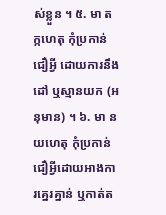ស់ខ្លួន ។ ៥. មា តក្កហេតុ កុំប្រកាន់ជឿអ្វី ដោយការនឹងដៅ ឬស្មានយក (អនុមាន) ។ ៦. មា នយហេតុ កុំប្រកាន់ជឿអ្វីដោយអាងការគ្នេរគ្នាន់ ឬកាត់ត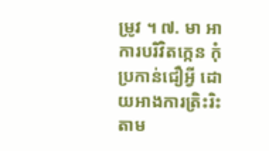ម្រូវ ។ ៧. មា អាការបរិវិតក្កេន កុំប្រកាន់ជឿអ្វី ដោយអាងការត្រិះរិះតាម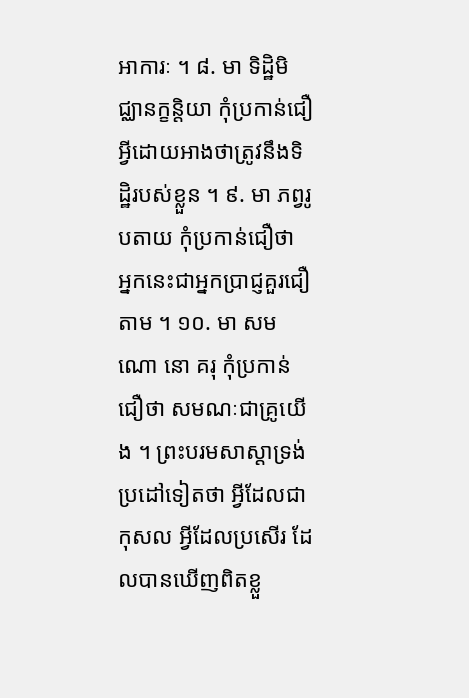អាការៈ ។ ៨. មា ទិដ្ឋិមិជ្ឈានក្ខនិ្តយា កុំប្រកាន់ជឿអ្វីដោយអាងថាត្រូវនឹងទិដ្ឋិរបស់ខ្លួន ។ ៩. មា ភព្វរូបតាយ កុំប្រកាន់ជឿថា អ្នកនេះជាអ្នកប្រាជ្ញគួរជឿតាម ។ ១០. មា សមណោ នោ គរុ កុំប្រកាន់ជឿថា សមណៈជាគ្រូយើង ។ ព្រះបរមសាស្តាទ្រង់ប្រដៅទៀតថា អ្វីដែលជា កុសល អ្វីដែលប្រសើរ ដែលបានឃើញពិតខ្លួ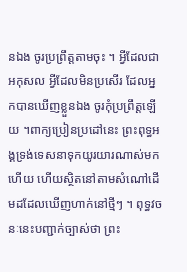នឯង ចូរប្រព្រឹត្តតាមចុះ ។ អ្វីដែលជា អកុសល អ្វីដែលមិនប្រសើរ ដែលអ្នកបានឃើញខ្លួនឯង ចូរកុំប្រព្រឹត្តឡើយ ។ពាក្យប្រៀនប្រដៅនេះ ព្រះពុទ្ធអង្គទ្រង់ទេសនាទុកយូរយារណាស់មកហើយ ហើយស្ថិតនៅតាមសំណៅដើមដដែលឃើញហាក់នៅថ្មីៗ ។ ពុទ្ធវចនៈនេះបញ្ជាក់ច្បាស់ថា ព្រះ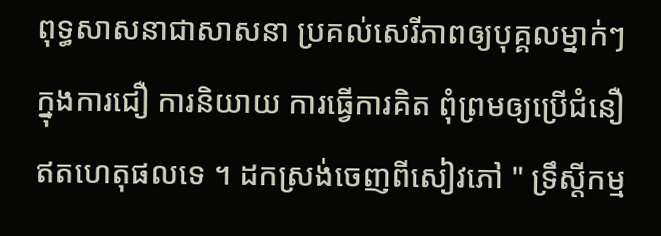ពុទ្ធសាសនាជាសាសនា ប្រគល់សេរីភាពឲ្យបុគ្គលម្នាក់ៗ ក្នុងការជឿ ការនិយាយ ការធ្វើការគិត ពុំព្រមឲ្យប្រើជំនឿ ឥតហេតុផលទេ ។ ដកស្រង់ចេញពីសៀវភៅ " ទ្រឹស្តីកម្ម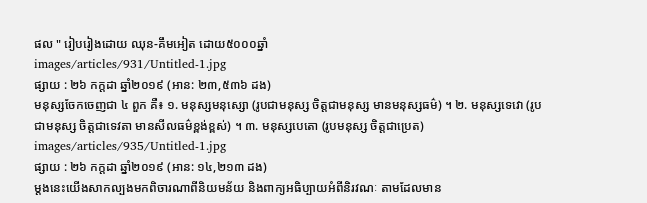ផល " រៀបរៀងដោយ ឈុន-គឹមអៀត ដោយ៥០០០ឆ្នាំ
images/articles/931/Untitled-1.jpg
ផ្សាយ : ២៦ កក្តដា ឆ្នាំ២០១៩ (អាន: ២៣,៥៣៦ ដង)
មនុស្សចែកចេញជា ៤ ពួក គឺ៖ ១. មនុស្សមនុស្សោ (រូបជាមនុស្ស ចិត្តជាមនុស្ស មានមនុស្សធម៌) ។ ២. មនុស្សទេវោ (រូបជាមនុស្ស ចិត្តជាទេវតា មានសីលធម៌ខ្ពង់ខ្ពស់) ។ ៣. មនុស្សបេតោ (រូបមនុស្ស ចិត្តជាប្រេត)
images/articles/935/Untitled-1.jpg
ផ្សាយ : ២៦ កក្តដា ឆ្នាំ២០១៩ (អាន: ១៤,២១៣ ដង)
ម្តងនេះយើងសាកល្បងមកពិចារណាពីនិយមន័យ និងពាក្យអធិប្បាយអំពីនិរវណៈ តាមដែលមាន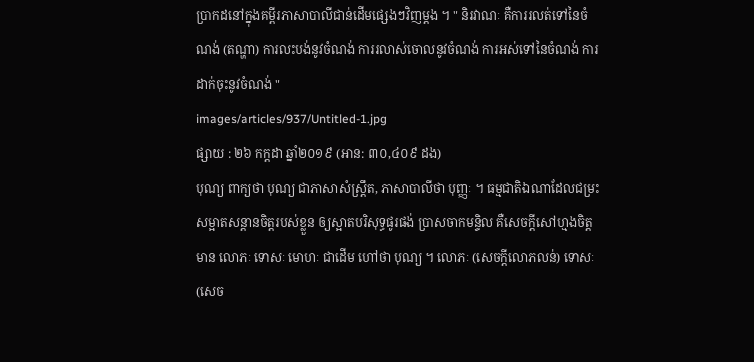ប្រាកដនៅក្នុងគម្ពីរភាសាបាលីជាន់ដើមផ្សេងៗវិញម្តង ។ " និរវាណៈ គឺការរលត់ទៅនៃចំណង់ (តណ្ហា) ការលះបង់នូវចំណង់ ការរលាស់ចោលនូវចំណង់ ការអស់ទៅនៃចំណង់ ការដាក់ចុះនូវចំណង់ "
images/articles/937/Untitled-1.jpg
ផ្សាយ : ២៦ កក្តដា ឆ្នាំ២០១៩ (អាន: ៣០,៤០៩ ដង)
បុណ្យ ពាក្យថា បុណ្យ ជាភាសាសំស្រ្តឹត, ភាសាបាលីថា បុញ្ញៈ ។ ធម្មជាតិឯណាដែលជម្រះសម្អាតសន្តានចិត្តរបស់ខ្លួន ឲ្យស្អាតបរិសុទ្ធផូរផង់ ប្រាសចាកមន្ទិល គឺសេចក្តីសៅហ្មងចិត្តមាន លោភៈ ទោសៈ មោហៈ ជាដើម ហៅថា បុណ្យ ។ លោភៈ (សេចក្តីលោភលន់) ទោសៈ (សេច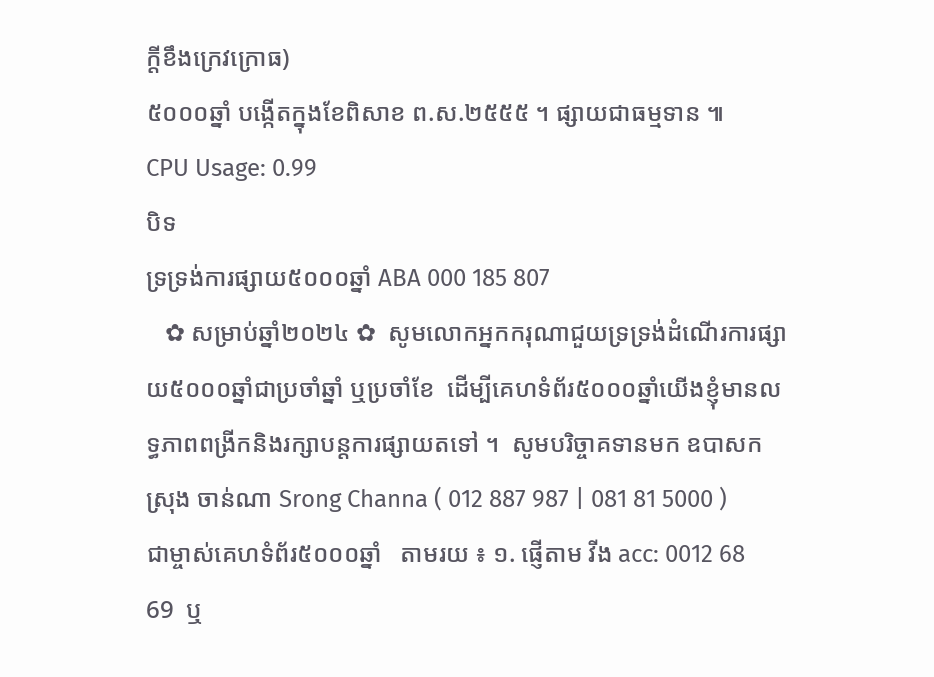ក្តីខឹងក្រេវក្រោធ)
៥០០០ឆ្នាំ បង្កើតក្នុងខែពិសាខ ព.ស.២៥៥៥ ។ ផ្សាយជាធម្មទាន ៕
CPU Usage: 0.99
បិទ
ទ្រទ្រង់ការផ្សាយ៥០០០ឆ្នាំ ABA 000 185 807
   ✿ សម្រាប់ឆ្នាំ២០២៤ ✿  សូមលោកអ្នកករុណាជួយទ្រទ្រង់ដំណើរការផ្សាយ៥០០០ឆ្នាំជាប្រចាំឆ្នាំ ឬប្រចាំខែ  ដើម្បីគេហទំព័រ៥០០០ឆ្នាំយើងខ្ញុំមានលទ្ធភាពពង្រីកនិងរក្សាបន្តការផ្សាយតទៅ ។  សូមបរិច្ចាគទានមក ឧបាសក ស្រុង ចាន់ណា Srong Channa ( 012 887 987 | 081 81 5000 )  ជាម្ចាស់គេហទំព័រ៥០០០ឆ្នាំ   តាមរយ ៖ ១. ផ្ញើតាម វីង acc: 0012 68 69  ឬ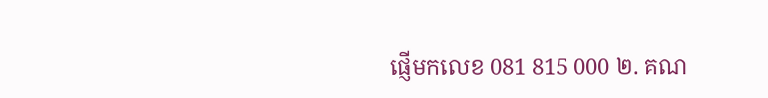ផ្ញើមកលេខ 081 815 000 ២. គណ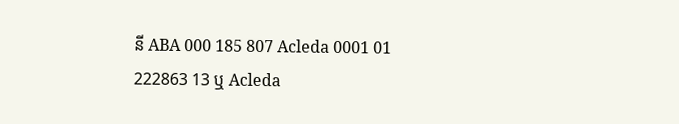នី ABA 000 185 807 Acleda 0001 01 222863 13 ឬ Acleda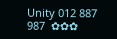Unity 012 887 987  ✿✿✿